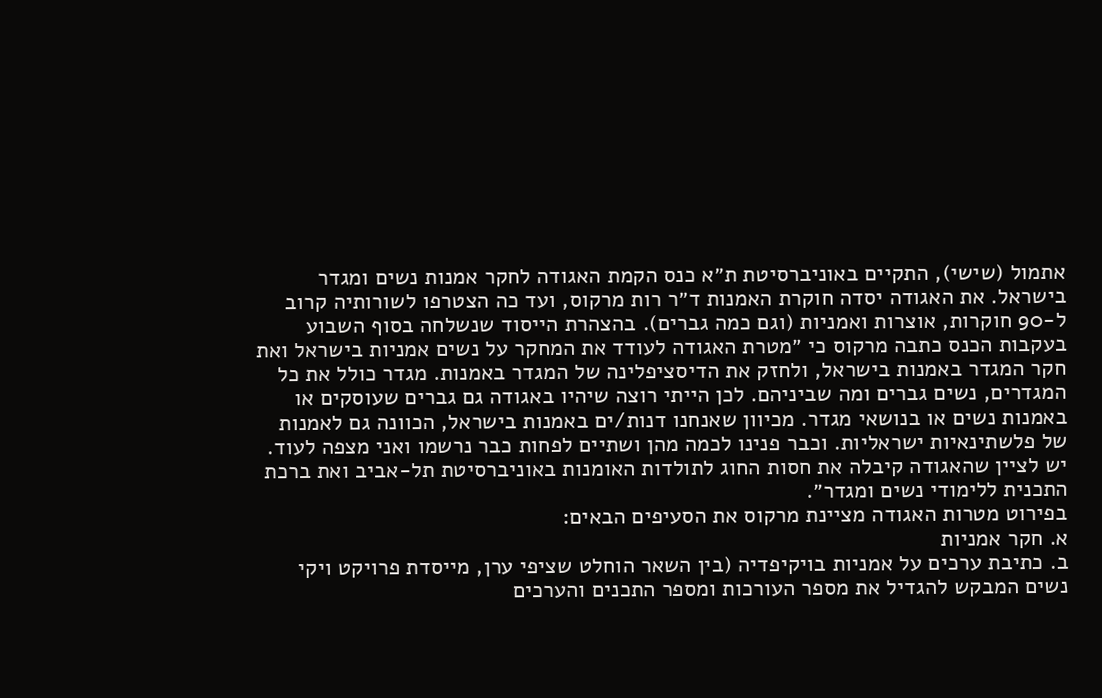אתמול (שישי), התקיים באוניברסיטת ת״א כנס הקמת האגודה לחקר אמנות נשים ומגדר בישראל. את האגודה יסדה חוקרת האמנות ד״ר רות מרקוס, ועד כה הצטרפו לשורותיה קרוב ל-90 חוקרות, אוצרות ואמניות (וגם כמה גברים). בהצהרת הייסוד שנשלחה בסוף השבוע בעקבות הכנס כתבה מרקוס כי ״מטרת האגודה לעודד את המחקר על נשים אמניות בישראל ואת חקר המגדר באמנות בישראל, ולחזק את הדיסציפלינה של המגדר באמנות. מגדר כולל את כל המגדרים, נשים גברים ומה שביניהם. לכן הייתי רוצה שיהיו באגודה גם גברים שעוסקים או באמנות נשים או בנושאי מגדר. מכיוון שאנחנו דנות/ים באמנות בישראל, הכוונה גם לאמנות של פלשתינאיות ישראליות. וכבר פנינו לכמה מהן ושתיים לפחות כבר נרשמו ואני מצפה לעוד. יש לציין שהאגודה קיבלה את חסות החוג לתולדות האומנות באוניברסיטת תל-אביב ואת ברכת התכנית ללימודי נשים ומגדר״.
בפירוט מטרות האגודה מציינת מרקוס את הסעיפים הבאים:
א. חקר אמניות
ב. כתיבת ערכים על אמניות בויקיפדיה (בין השאר הוחלט שציפי ערן, מייסדת פרויקט ויקי נשים המבקש להגדיל את מספר העורכות ומספר התכנים והערכים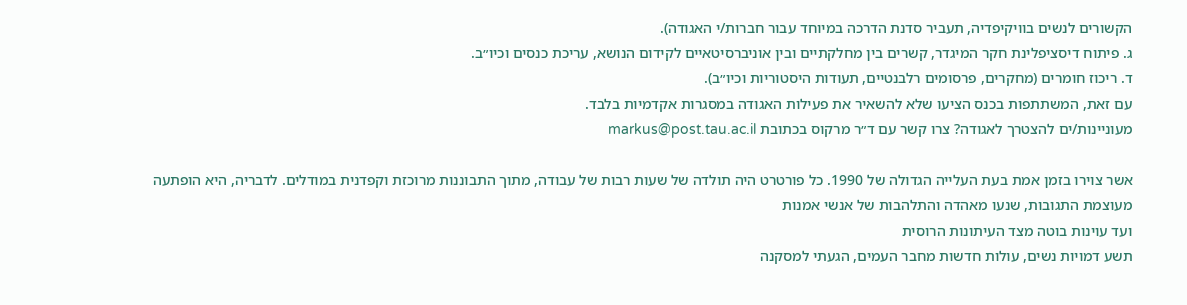הקשורים לנשים בוויקיפדיה, תעביר סדנת הדרכה במיוחד עבור חברות/י האגודה).
ג. פיתוח דיסציפלינת חקר המיגדר, קשרים בין מחלקתיים ובין אוניברסיטאיים לקידום הנושא, עריכת כנסים וכיו״ב.
ד. ריכוז חומרים (מחקרים, פרסומים רלבנטיים, תעודות היסטוריות וכיו״ב).
עם זאת, המשתתפות בכנס הציעו שלא להשאיר את פעילות האגודה במסגרות אקדמיות בלבד.
מעוניינות/ים להצטרך לאגודה? צרו קשר עם ד״ר מרקוס בכתובת markus@post.tau.ac.il

אשר צוירו בזמן אמת בעת העלייה הגדולה של 1990. כל פורטרט היה תולדה של שעות רבות של עבודה, מתוך התבוננות מרוכזת וקפדנית במודלים. לדבריה, היא הופתעה מעוצמת התגובות, שנעו מאהדה והתלהבות של אנשי אמנות
ועד עוינות בוטה מצד העיתונות הרוסית
תשע דמויות נשים, עולות חדשות מחבר העמים, הגעתי למסקנה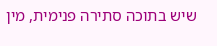שיש בתוכה סתירה פנימית, מין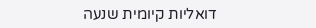דואליות קיומית שנעה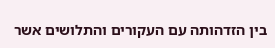בין הזדהותה עם העקורים והתלושים אשר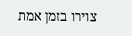צוירו בזמן אמת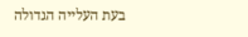בעת העלייה הגדולה